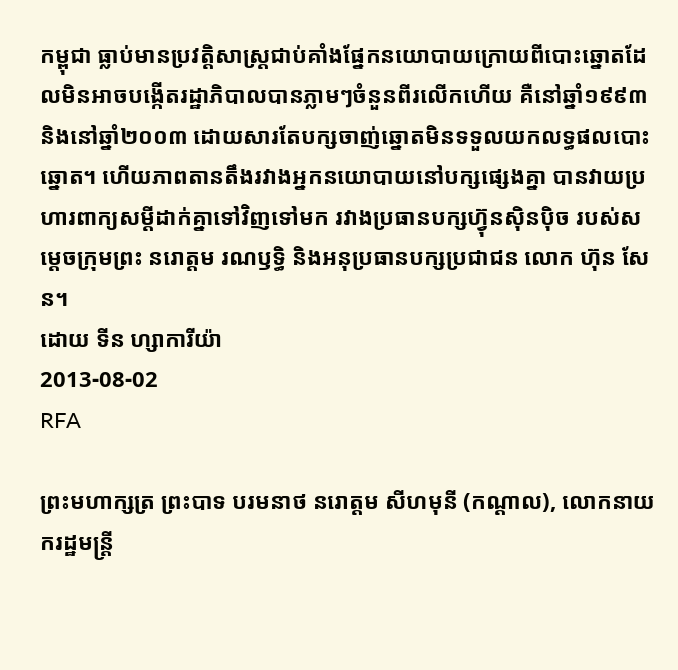កម្ពុជា ធ្លាប់មានប្រវត្តិសាស្ត្រជាប់គាំងផ្នែកនយោបាយក្រោយពីបោះឆ្នោតដែលមិនអាចបង្កើតរដ្ឋាភិបាលបានភ្លាមៗចំនួនពីរលើកហើយ គឺនៅឆ្នាំ១៩៩៣ និងនៅឆ្នាំ២០០៣ ដោយសារតែបក្សចាញ់ឆ្នោតមិនទទួលយកលទ្ធផលបោះឆ្នោត។ ហើយភាពតានតឹងរវាងអ្នកនយោបាយនៅបក្សផ្សេងគ្នា បានវាយប្រហារពាក្យសម្ដីដាក់គ្នាទៅវិញទៅមក រវាងប្រធានបក្សហ៊្វុនស៊ិនប៉ិច របស់សម្ដេចក្រុមព្រះ នរោត្តម រណឫទ្ធិ និងអនុប្រធានបក្សប្រជាជន លោក ហ៊ុន សែន។
ដោយ ទីន ហ្សាការីយ៉ា
2013-08-02
RFA

ព្រះមហាក្សត្រ ព្រះបាទ បរមនាថ នរោត្តម សីហមុនី (កណ្ដាល), លោកនាយករដ្ឋមន្ត្រី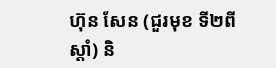ហ៊ុន សែន (ជួរមុខ ទី២ពីស្ដាំ) និ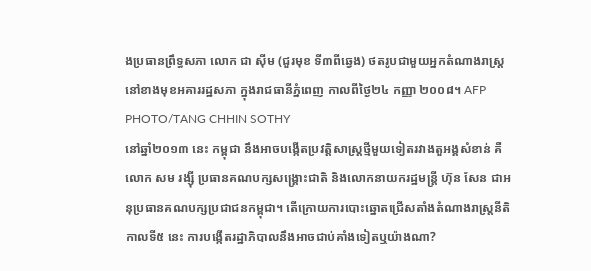ងប្រធានព្រឹទ្ធសភា លោក ជា ស៊ីម (ជួរមុខ ទី៣ពីឆ្វេង) ថតរូបជាមួយអ្នកតំណាងរាស្ត្រ នៅខាងមុខអគាររដ្ឋសភា ក្នុងរាជធានីភ្នំពេញ កាលពីថ្ងៃ២៤ កញ្ញា ២០០៨។ AFP PHOTO/TANG CHHIN SOTHY
នៅឆ្នាំ២០១៣ នេះ កម្ពុជា នឹងអាចបង្កើតប្រវត្តិសាស្ត្រថ្មីមួយទៀតរវាងតួអង្គសំខាន់ គឺ លោក សម រង្ស៊ី ប្រធានគណបក្សសង្គ្រោះជាតិ និងលោកនាយករដ្ឋមន្ត្រី ហ៊ុន សែន ជាអនុប្រធានគណបក្សប្រជាជនកម្ពុជា។ តើក្រោយការបោះឆ្នោតជ្រើសតាំងតំណាងរាស្ត្រនីតិកាលទី៥ នេះ ការបង្កើតរដ្ឋាភិបាលនឹងអាចជាប់គាំងទៀតឬយ៉ាងណា?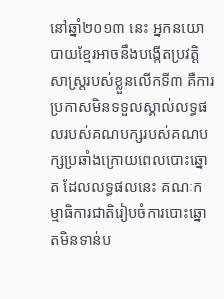នៅឆ្នាំ២០១៣ នេះ អ្នកនយោបាយខ្មែរអាចនឹងបង្កើតប្រវត្តិសាស្ត្ររបស់ខ្លួនលើកទី៣ គឺការប្រកាសមិនទទួលស្គាល់លទ្ធផលរបស់គណបក្សរបស់គណបក្សប្រឆាំងក្រោយពេលបោះឆ្នោត ដែលលទ្ធផលនេះ គណៈកម្មាធិការជាតិរៀបចំការបោះឆ្នោតមិនទាន់ប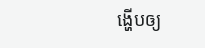ង្ហើបឲ្យ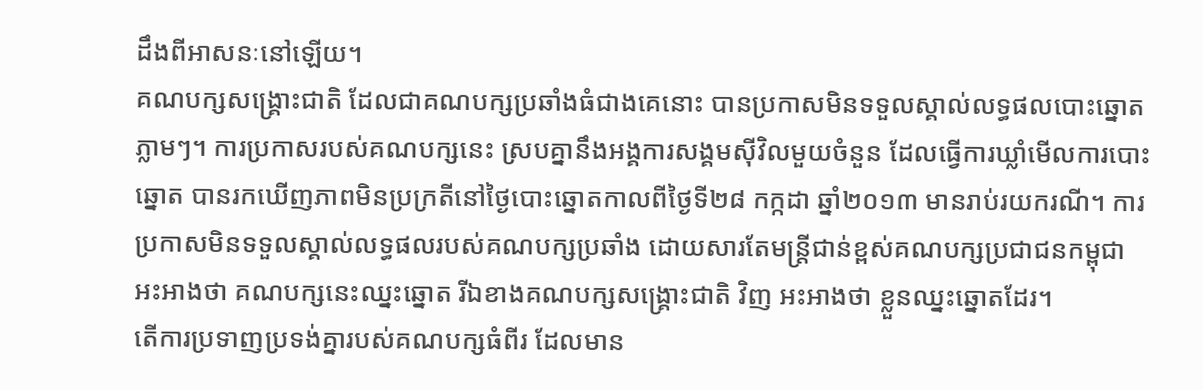ដឹងពីអាសនៈនៅឡើយ។
គណបក្សសង្គ្រោះជាតិ ដែលជាគណបក្សប្រឆាំងធំជាងគេនោះ បានប្រកាសមិនទទួលស្គាល់លទ្ធផលបោះឆ្នោតភ្លាមៗ។ ការប្រកាសរបស់គណបក្សនេះ ស្របគ្នានឹងអង្គការសង្គមស៊ីវិលមួយចំនួន ដែលធ្វើការឃ្លាំមើលការបោះឆ្នោត បានរកឃើញភាពមិនប្រក្រតីនៅថ្ងៃបោះឆ្នោតកាលពីថ្ងៃទី២៨ កក្កដា ឆ្នាំ២០១៣ មានរាប់រយករណី។ ការប្រកាសមិនទទួលស្គាល់លទ្ធផលរបស់គណបក្សប្រឆាំង ដោយសារតែមន្ត្រីជាន់ខ្ពស់គណបក្សប្រជាជនកម្ពុជា អះអាងថា គណបក្សនេះឈ្នះឆ្នោត រីឯខាងគណបក្សសង្គ្រោះជាតិ វិញ អះអាងថា ខ្លួនឈ្នះឆ្នោតដែរ។
តើការប្រទាញប្រទង់គ្នារបស់គណបក្សធំពីរ ដែលមាន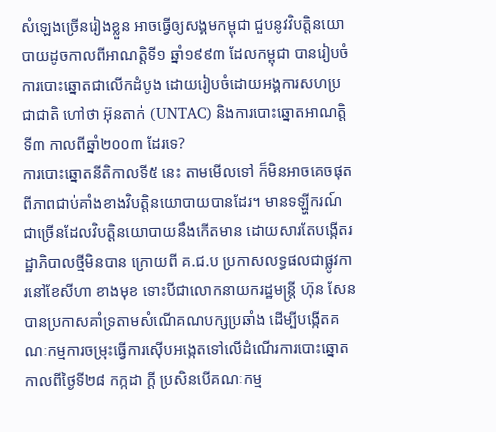សំឡេងច្រើនរៀងខ្លួន អាចធ្វើឲ្យសង្គមកម្ពុជា ជួបនូវវិបត្តិនយោបាយដូចកាលពីអាណត្តិទី១ ឆ្នាំ១៩៩៣ ដែលកម្ពុជា បានរៀបចំការបោះឆ្នោតជាលើកដំបូង ដោយរៀបចំដោយអង្គការសហប្រជាជាតិ ហៅថា អ៊ុនតាក់ (UNTAC) និងការបោះឆ្នោតអាណត្តិទី៣ កាលពីឆ្នាំ២០០៣ ដែរទេ?
ការបោះឆ្នោតនីតិកាលទី៥ នេះ តាមមើលទៅ ក៏មិនអាចគេចផុតពីភាពជាប់គាំងខាងវិបត្តិនយោបាយបានដែរ។ មានទឡ្ហីករណ៍ជាច្រើនដែលវិបត្តិនយោបាយនឹងកើតមាន ដោយសារតែបង្កើតរដ្ឋាភិបាលថ្មីមិនបាន ក្រោយពី គ.ជ.ប ប្រកាសលទ្ធផលជាផ្លូវការនៅខែសីហា ខាងមុខ ទោះបីជាលោកនាយករដ្ឋមន្ត្រី ហ៊ុន សែន បានប្រកាសគាំទ្រតាមសំណើគណបក្សប្រឆាំង ដើម្បីបង្កើតគណៈកម្មការចម្រុះធ្វើការស៊ើបអង្កេតទៅលើដំណើរការបោះឆ្នោត កាលពីថ្ងៃទី២៨ កក្កដា ក្ដី ប្រសិនបើគណៈកម្ម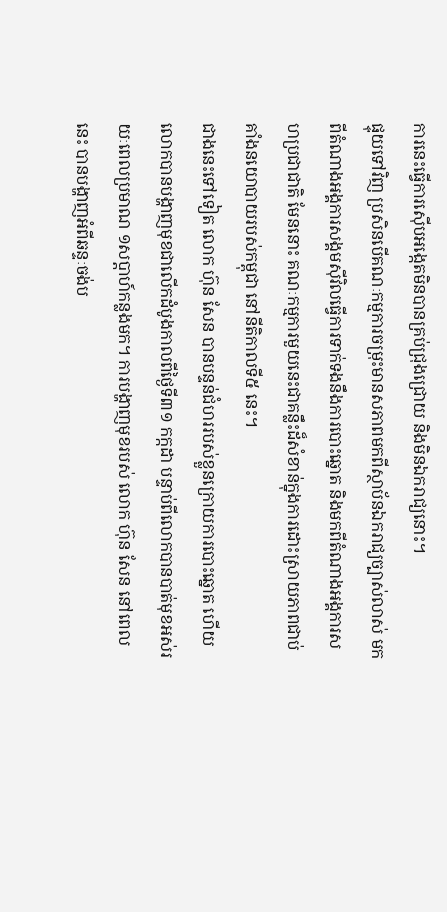ការនេះធ្វើការស៊ើបអង្កេតមិនបានគ្រប់ជ្រុងជ្រោយ និងមិនឯករាជ្យនោះ។
ផ្ទុយទៅវិញ ប្រសិនបើគណៈកម្មការចម្រុះមានសភាពមកពីស្ថាប័នឯករាជ្យច្បាស់លាស់ មកពីតំណាងអង្គការសង្គមស៊ីវិលធ្វើការទាក់ទងនឹងការបោះឆ្នោត និងមកពីតំណាងអង្គការសហប្រជាជាតិ មែននោះ គណៈកម្មការមួយនេះជាគន្លឹះដ៏សំខាន់ក្នុងការដោះស្រាយភាពជាប់គាំងនយោបាយរបស់កម្ពុជា នៅនីតិកាលទី៥ នេះ។
ជាងនេះទៅទៀត លោក ហ៊ុន សែន បានបន្ទន់ជំហររបស់ខ្លួនក្រោយការបោះឆ្នោត ហើយលោកបានបង្ហាញមុខជាលើកដំបូងកាលពីថ្ងៃទី៣១ កក្កដា បន្ទាប់ពីលោកបានបាត់មុខអស់រយៈពេលប្រមាណ ១សប្ដាហ៍កន្លងមក។ ការបង្ហាញមុខរបស់ លោក ហ៊ុន សែន នៅពេលនេះ បានបង្ហាញអំពីឆន្ទៈចង់ប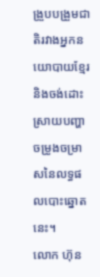ង្រួបបង្រួមជាតិរវាងអ្នកនយោបាយខ្មែរ និងចង់ដោះស្រាយបញ្ហាចម្រូងចម្រាសនៃលទ្ធផលបោះឆ្នោតនេះ។
លោក ហ៊ុន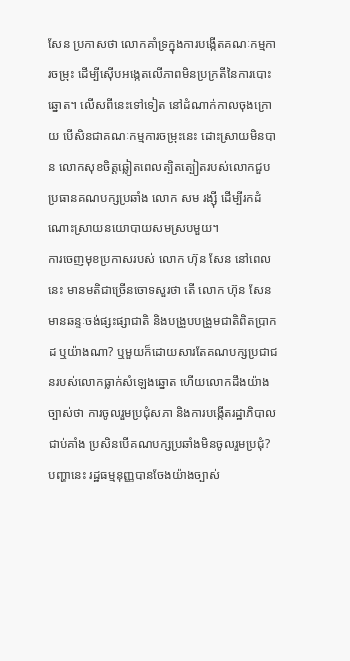សែន ប្រកាសថា លោកគាំទ្រក្នុងការបង្កើតគណៈកម្មការចម្រុះ ដើម្បីស៊ើបអង្កេតលើភាពមិនប្រក្រតីនៃការបោះឆ្នោត។ លើសពីនេះទៅទៀត នៅដំណាក់កាលចុងក្រោយ បើសិនជាគណៈកម្មការចម្រុះនេះ ដោះស្រាយមិនបាន លោកសុខចិត្តឆ្លៀតពេលត្បិតត្បៀតរបស់លោកជួបប្រធានគណបក្សប្រឆាំង លោក សម រង្ស៊ី ដើម្បីរកដំណោះស្រាយនយោបាយសមស្របមួយ។
ការចេញមុខប្រកាសរបស់ លោក ហ៊ុន សែន នៅពេលនេះ មានមតិជាច្រើនចោទសួរថា តើ លោក ហ៊ុន សែន មានឆន្ទៈចង់ផ្សះផ្សាជាតិ និងបង្រួបបង្រួមជាតិពិតប្រាកដ ឬយ៉ាងណា? ឬមួយក៏ដោយសារតែគណបក្សប្រជាជនរបស់លោកធ្លាក់សំឡេងឆ្នោត ហើយលោកដឹងយ៉ាងច្បាស់ថា ការចូលរួមប្រជុំសភា និងការបង្កើតរដ្ឋាភិបាលជាប់គាំង ប្រសិនបើគណបក្សប្រឆាំងមិនចូលរួមប្រជុំ?
បញ្ហានេះ រដ្ឋធម្មនុញ្ញបានចែងយ៉ាងច្បាស់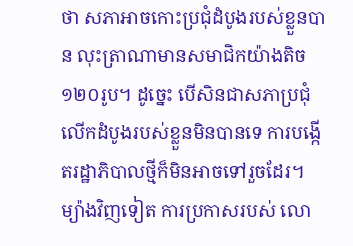ថា សភាអាចកោះប្រជុំដំបូងរបស់ខ្លួនបាន លុះត្រាណាមានសមាជិកយ៉ាងតិច ១២០រូប។ ដូច្នេះ បើសិនជាសភាប្រជុំលើកដំបូងរបស់ខ្លួនមិនបានទេ ការបង្កើតរដ្ឋាភិបាលថ្មីក៏មិនអាចទៅរួចដែរ។
ម្យ៉ាងវិញទៀត ការប្រកាសរបស់ លោ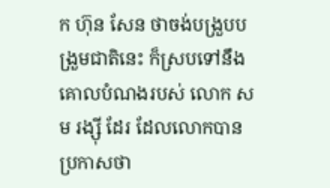ក ហ៊ុន សែន ថាចង់បង្រួបបង្រួមជាតិនេះ ក៏ស្របទៅនឹងគោលបំណងរបស់ លោក សម រង្ស៊ី ដែរ ដែលលោកបានប្រកាសថា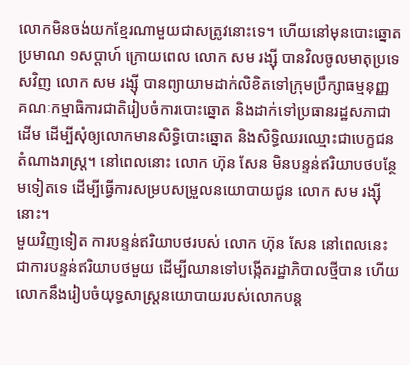លោកមិនចង់យកខ្មែរណាមួយជាសត្រូវនោះទេ។ ហើយនៅមុនបោះឆ្នោតប្រមាណ ១សប្ដាហ៍ ក្រោយពេល លោក សម រង្ស៊ី បានវិលចូលមាតុប្រទេសវិញ លោក សម រង្ស៊ី បានព្យាយាមដាក់លិខិតទៅក្រុមប្រឹក្សាធម្មនុញ្ញ គណៈកម្មាធិការជាតិរៀបចំការបោះឆ្នោត និងដាក់ទៅប្រធានរដ្ឋសភាជាដើម ដើម្បីសុំឲ្យលោកមានសិទ្ធិបោះឆ្នោត និងសិទ្ធិឈរឈ្មោះជាបេក្ខជនតំណាងរាស្ត្រ។ នៅពេលនោះ លោក ហ៊ុន សែន មិនបន្ទន់ឥរិយាបថបន្ថែមទៀតទេ ដើម្បីធ្វើការសម្របសម្រួលនយោបាយជូន លោក សម រង្ស៊ី នោះ។
មួយវិញទៀត ការបន្ទន់ឥរិយាបថរបស់ លោក ហ៊ុន សែន នៅពេលនេះ ជាការបន្ទន់ឥរិយាបថមួយ ដើម្បីឈានទៅបង្កើតរដ្ឋាភិបាលថ្មីបាន ហើយលោកនឹងរៀបចំយុទ្ធសាស្ត្រនយោបាយរបស់លោកបន្ត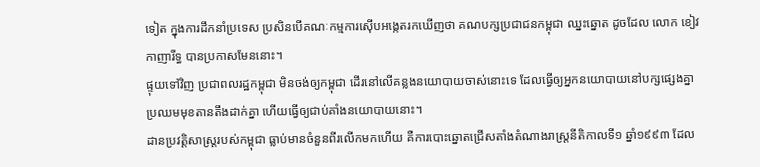ទៀត ក្នុងការដឹកនាំប្រទេស ប្រសិនបើគណៈកម្មការស៊ើបអង្កេតរកឃើញថា គណបក្សប្រជាជនកម្ពុជា ឈ្នះឆ្នោត ដូចដែល លោក ខៀវ កាញារីទ្ធ បានប្រកាសមែននោះ។
ផ្ទុយទៅវិញ ប្រជាពលរដ្ឋកម្ពុជា មិនចង់ឲ្យកម្ពុជា ដើរនៅលើគន្លងនយោបាយចាស់នោះទេ ដែលធ្វើឲ្យអ្នកនយោបាយនៅបក្សផ្សេងគ្នាប្រឈមមុខតានតឹងដាក់គ្នា ហើយធ្វើឲ្យជាប់គាំងនយោបាយនោះ។
ដានប្រវត្តិសាស្ត្ររបស់កម្ពុជា ធ្លាប់មានចំនួនពីរលើកមកហើយ គឺការបោះឆ្នោតជ្រើសតាំងតំណាងរាស្ត្រនីតិកាលទី១ ឆ្នាំ១៩៩៣ ដែល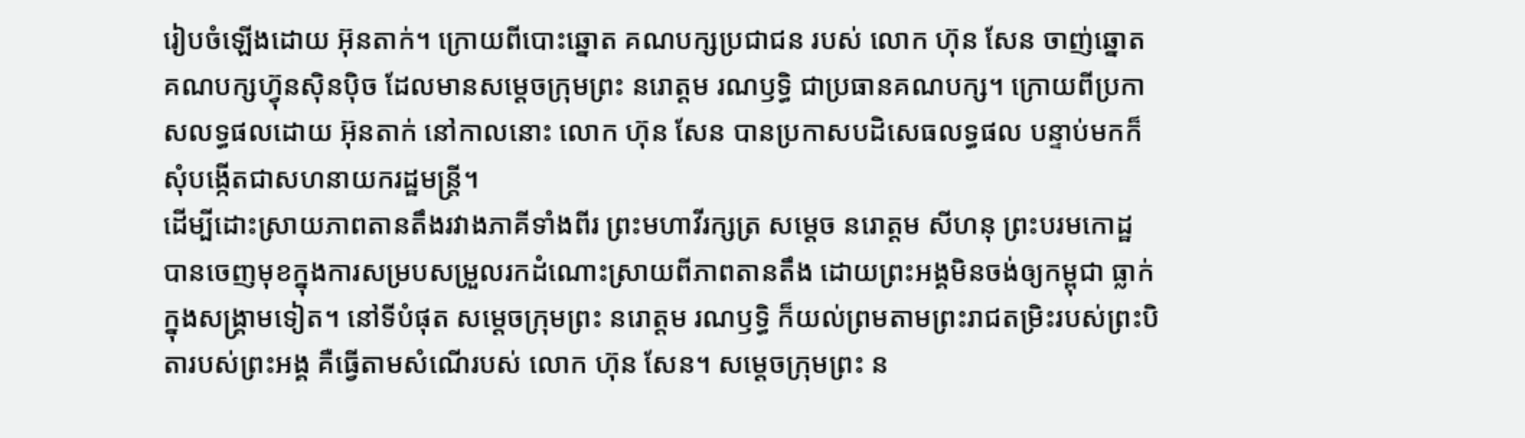រៀបចំឡើងដោយ អ៊ុនតាក់។ ក្រោយពីបោះឆ្នោត គណបក្សប្រជាជន របស់ លោក ហ៊ុន សែន ចាញ់ឆ្នោត គណបក្សហ៊្វុនស៊ិនប៉ិច ដែលមានសម្ដេចក្រុមព្រះ នរោត្តម រណឫទ្ធិ ជាប្រធានគណបក្ស។ ក្រោយពីប្រកាសលទ្ធផលដោយ អ៊ុនតាក់ នៅកាលនោះ លោក ហ៊ុន សែន បានប្រកាសបដិសេធលទ្ធផល បន្ទាប់មកក៏សុំបង្កើតជាសហនាយករដ្ឋមន្ត្រី។
ដើម្បីដោះស្រាយភាពតានតឹងរវាងភាគីទាំងពីរ ព្រះមហាវីរក្សត្រ សម្ដេច នរោត្ដម សីហនុ ព្រះបរមកោដ្ឋ បានចេញមុខក្នុងការសម្របសម្រួលរកដំណោះស្រាយពីភាពតានតឹង ដោយព្រះអង្គមិនចង់ឲ្យកម្ពុជា ធ្លាក់ក្នុងសង្គ្រាមទៀត។ នៅទីបំផុត សម្ដេចក្រុមព្រះ នរោត្ដម រណឫទ្ធិ ក៏យល់ព្រមតាមព្រះរាជតម្រិះរបស់ព្រះបិតារបស់ព្រះអង្គ គឺធ្វើតាមសំណើរបស់ លោក ហ៊ុន សែន។ សម្ដេចក្រុមព្រះ ន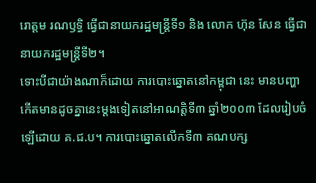រោត្តម រណឫទ្ធិ ធ្វើជានាយករដ្ឋមន្ត្រីទី១ និង លោក ហ៊ុន សែន ធ្វើជានាយករដ្ឋមន្ត្រីទី២។
ទោះបីជាយ៉ាងណាក៏ដោយ ការបោះឆ្នោតនៅកម្ពុជា នេះ មានបញ្ហាកើតមានដូចគ្នានេះម្ដងទៀតនៅអាណត្តិទី៣ ឆ្នាំ២០០៣ ដែលរៀបចំឡើដោយ គ.ជ.ប។ ការបោះឆ្នោតលើកទី៣ គណបក្ស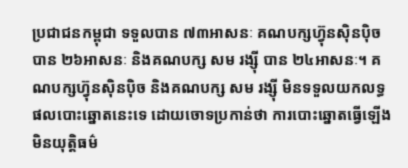ប្រជាជនកម្ពុជា ទទួលបាន ៧៣អាសនៈ គណបក្សហ៊្វុនស៊ិនប៉ិច បាន ២៦អាសនៈ និងគណបក្ស សម រង្ស៊ី បាន ២៤អាសនៈ។ គណបក្សហ៊្វុនស៊ិនប៉ិច និងគណបក្ស សម រង្ស៊ី មិនទទួលយកលទ្ធផលបោះឆ្នោតនេះទេ ដោយចោទប្រកាន់ថា ការបោះឆ្នោតធ្វើឡើងមិនយុត្តិធម៌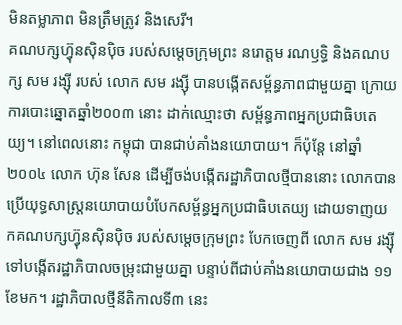មិនតម្លាភាព មិនត្រឹមត្រូវ និងសេរី។
គណបក្សហ៊្វុនស៊ិនប៉ិច របស់សម្ដេចក្រុមព្រះ នរោត្តម រណឫទ្ធិ និងគណបក្ស សម រង្ស៊ី របស់ លោក សម រង្ស៊ី បានបង្កើតសម្ព័ន្ធភាពជាមួយគ្នា ក្រោយការបោះឆ្នោតឆ្នាំ២០០៣ នោះ ដាក់ឈ្មោះថា សម្ព័ន្ធភាពអ្នកប្រជាធិបតេយ្យ។ នៅពេលនោះ កម្ពុជា បានជាប់គាំងនយោបាយ។ ក៏ប៉ុន្តែ នៅឆ្នាំ២០០៤ លោក ហ៊ុន សែន ដើម្បីចង់បង្កើតរដ្ឋាភិបាលថ្មីបាននោះ លោកបានប្រើយុទ្ធសាស្ត្រនយោបាយបំបែកសម្ព័ន្ធអ្នកប្រជាធិបតេយ្យ ដោយទាញយកគណបក្សហ៊្វុនស៊ិនប៉ិច របស់សម្ដេចក្រុមព្រះ បែកចេញពី លោក សម រង្ស៊ី ទៅបង្កើតរដ្ឋាភិបាលចម្រុះជាមួយគ្នា បន្ទាប់ពីជាប់គាំងនយោបាយជាង ១១ខែមក។ រដ្ឋាភិបាលថ្មីនីតិកាលទី៣ នេះ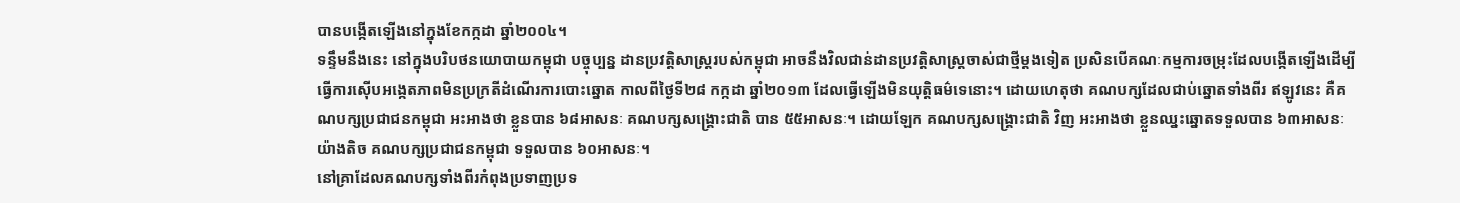បានបង្កើតឡើងនៅក្នុងខែកក្កដា ឆ្នាំ២០០៤។
ទន្ទឹមនឹងនេះ នៅក្នុងបរិបថនយោបាយកម្ពុជា បច្ចុប្បន្ន ដានប្រវត្តិសាស្ត្ររបស់កម្ពុជា អាចនឹងវិលជាន់ដានប្រវត្តិសាស្ត្រចាស់ជាថ្មីម្ដងទៀត ប្រសិនបើគណៈកម្មការចម្រុះដែលបង្កើតឡើងដើម្បីធ្វើការស៊ើបអង្កេតភាពមិនប្រក្រតីដំណើរការបោះឆ្នោត កាលពីថ្ងៃទី២៨ កក្កដា ឆ្នាំ២០១៣ ដែលធ្វើឡើងមិនយុត្តិធម៌ទេនោះ។ ដោយហេតុថា គណបក្សដែលជាប់ឆ្នោតទាំងពីរ ឥឡូវនេះ គឺគណបក្សប្រជាជនកម្ពុជា អះអាងថា ខ្លួនបាន ៦៨អាសនៈ គណបក្សសង្គ្រោះជាតិ បាន ៥៥អាសនៈ។ ដោយឡែក គណបក្សសង្គ្រោះជាតិ វិញ អះអាងថា ខ្លួនឈ្នះឆ្នោតទទួលបាន ៦៣អាសនៈយ៉ាងតិច គណបក្សប្រជាជនកម្ពុជា ទទួលបាន ៦០អាសនៈ។
នៅគ្រាដែលគណបក្សទាំងពីរកំពុងប្រទាញប្រទ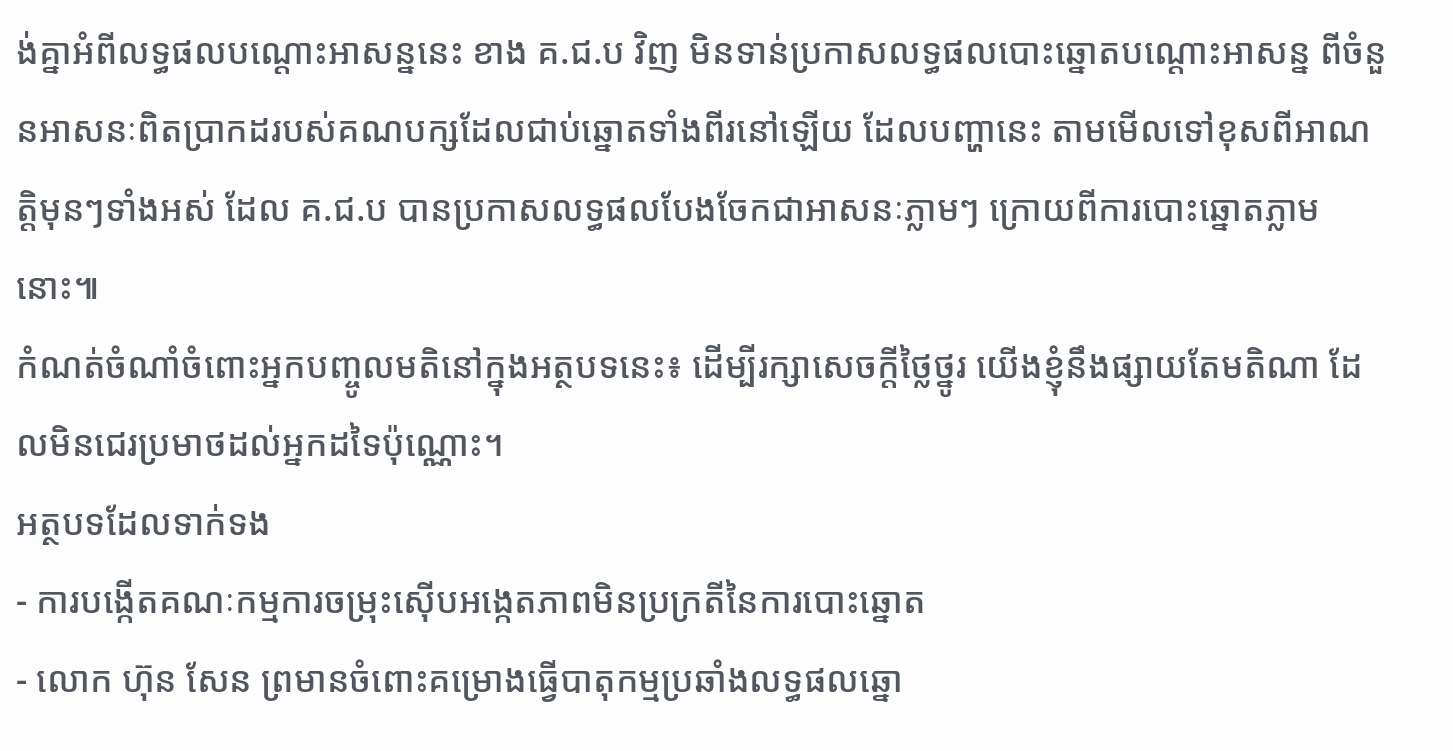ង់គ្នាអំពីលទ្ធផលបណ្ដោះអាសន្ននេះ ខាង គ.ជ.ប វិញ មិនទាន់ប្រកាសលទ្ធផលបោះឆ្នោតបណ្ដោះអាសន្ន ពីចំនួនអាសនៈពិតប្រាកដរបស់គណបក្សដែលជាប់ឆ្នោតទាំងពីរនៅឡើយ ដែលបញ្ហានេះ តាមមើលទៅខុសពីអាណត្តិមុនៗទាំងអស់ ដែល គ.ជ.ប បានប្រកាសលទ្ធផលបែងចែកជាអាសនៈភ្លាមៗ ក្រោយពីការបោះឆ្នោតភ្លាមនោះ៕
កំណត់ចំណាំចំពោះអ្នកបញ្ចូលមតិនៅក្នុងអត្ថបទនេះ៖ ដើម្បីរក្សាសេចក្ដីថ្លៃថ្នូរ យើងខ្ញុំនឹងផ្សាយតែមតិណា ដែលមិនជេរប្រមាថដល់អ្នកដទៃប៉ុណ្ណោះ។
អត្ថបទដែលទាក់ទង
- ការបង្កើតគណៈកម្មការចម្រុះស៊ើបអង្កេតភាពមិនប្រក្រតីនៃការបោះឆ្នោត
- លោក ហ៊ុន សែន ព្រមានចំពោះគម្រោងធ្វើបាតុកម្មប្រឆាំងលទ្ធផលឆ្នោ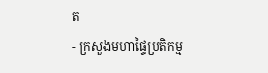ត
- ក្រសួងមហាផ្ទៃប្រតិកម្ម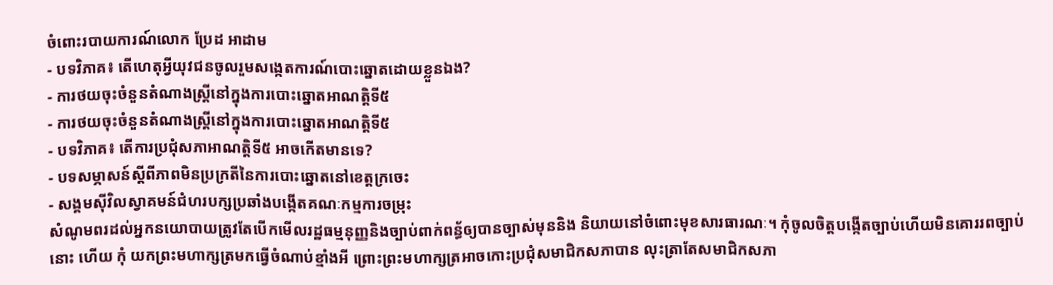ចំពោះរបាយការណ៍លោក ប្រែដ អាដាម
- បទវិភាគ៖ តើហេតុអ្វីយុវជនចូលរួមសង្កេតការណ៍បោះឆ្នោតដោយខ្លួនឯង?
- ការថយចុះចំនួនតំណាងស្ត្រីនៅក្នុងការបោះឆ្នោតអាណត្តិទី៥
- ការថយចុះចំនួនតំណាងស្ត្រីនៅក្នុងការបោះឆ្នោតអាណត្តិទី៥
- បទវិភាគ៖ តើការប្រជុំសភាអាណត្តិទី៥ អាចកើតមានទេ?
- បទសម្ភាសន៍ស្ដីពីភាពមិនប្រក្រតីនៃការបោះឆ្នោតនៅខេត្តក្រចេះ
- សង្គមស៊ីវិលស្វាគមន៍ជំហរបក្សប្រឆាំងបង្កើតគណៈកម្មការចម្រុះ
សំណូមពរដល់អ្នកនយោបាយត្រូវតែបើកមើលរដ្ឋធម្មនុញ្ញនិងច្បាប់ពាក់ពន្ធ័ឲ្យបានច្បាស់មុននិង និយាយនៅចំពោះមុខសារធារណៈ។ កុំចូលចិត្តបង្កើតច្បាប់ហើយមិនគោររពច្បាប់នោះ ហើយ កុំ យកព្រះមហាក្សត្រមកធ្វើចំណាប់ខ្មាំងអី ព្រោះព្រះមហាក្សត្រអាចកោះប្រជុំសមាជិកសភាបាន លុះត្រាតែសមាជិកសភា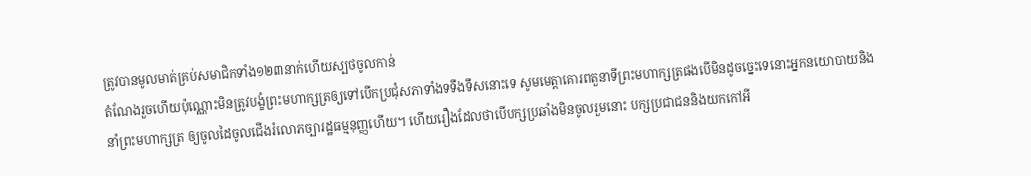ត្រូវបានមូលមាត់គ្រប់សមាជិកទាំង១២៣នាក់ហើយស្បថចូលកាន់
តំណែងរួចហើយប៉ុណ្ណោះមិនត្រូវបង្ខំព្រះមហាក្សត្រឲ្យទៅបើកប្រជុំសភាទាំងទទឹងទឹសនោះទេ សូមមេត្តាគោរពតួនាទីព្រះមហាក្សត្រផងបើមិនដូចច្នេះទេនោះអ្នកនយោបាយនិងនាំព្រះមហាក្សត្រ ឲ្យចូលដៃចូលជើងរំលោភច្បារដ្ឋធម្មនុញ្ញហើយ។ ហើយរឿងដែលថាបើបក្សប្រឆាំងមិនចូលរួមនោះ បក្សប្រជាជននិងយកកៅអី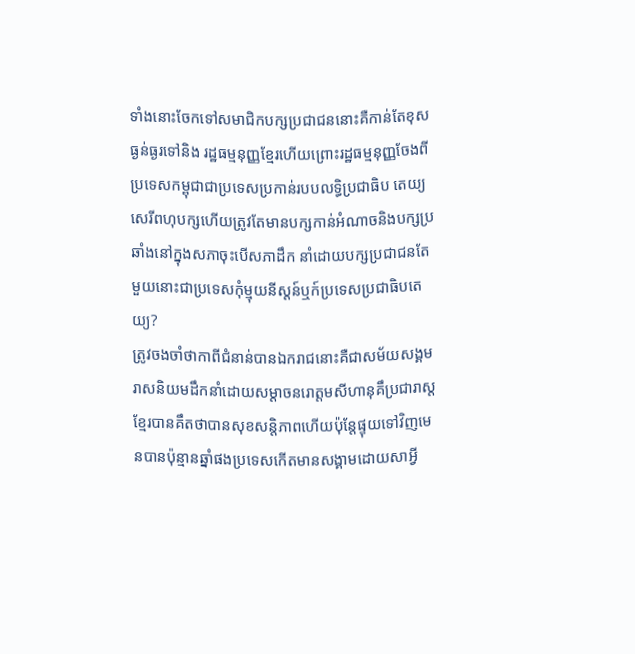ទាំងនោះចែកទៅសមាជិកបក្សប្រជាជននោះគឺកាន់តែខុសធ្ងន់ធ្ងរទៅនិង រដ្ឋធម្មនុញ្ញខ្មែរហើយព្រោះរដ្ឋធម្មនុញ្ញចែងពីប្រទេសកម្ពុជាជាប្រទេសប្រកាន់របបលទ្ធិប្រជាធិប តេយ្យសេរីពហុបក្សហើយត្រូវតែមានបក្សកាន់អំណាចនិងបក្សប្រឆាំងនៅក្នុងសភាចុះបើសភាដឹក នាំដោយបក្សប្រជាជនតែមួយនោះជាប្រទេសកុំម្មុយនីស្តន៍ឬក៍ប្រទេសប្រជាធិបតេយ្យ?
ត្រូវចងចាំថាកាពីជំនាន់បានឯករាជនោះគឺជាសម័យសង្គមរាសនិយមដឹកនាំដោយសម្តាចនរោត្តមសីហានុគឹប្រជារាស្តខ្មែរបានគឹតថាបានសុខសន្តិភាពហើយប៉ុន្តែផ្ទុយទៅវិញមេនបានប៉ុន្មានឆ្នាំផងប្រទេសកើតមានសង្គាមដោយសាអ្វី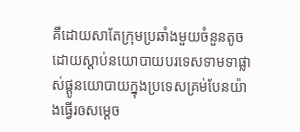គឺដោយសាតែក្រុមប្រឆាំងមួយចំនួនតូចដោយស្តាប់នយោបាយបរទេសទាមទាផ្លាស់ផ្តូនយោបាយក្នុងប្រទេសគ្រម់បែនយ៉ាងធ្វើរឲសម្តេច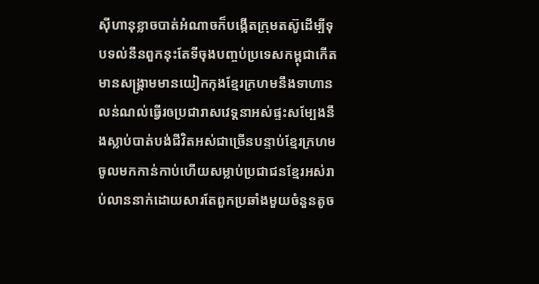ស៊ីហានុខ្លាចបាត់អំណាចក៏បង្កើតក្រុមតស៊ូដើម្បីទុបទល់នឹនពួកនុះតែទីចុងបញ្ចប់ប្រទេសកម្ពុជាកើតមានសង្រ្គាមមានយៀកកុងខ្មែរក្រហមនឹងទាហានលន់ណល់ធ្វើរឲប្រជារាសវេទ្តនាអស់ផ្ទះសម្បែងនឹងស្លាប់បាត់បង់ជីវិតអស់ជាច្រើនបន្ទាប់ខ្មែរក្រហមចូលមកកាន់កាប់ហើយសម្លាប់ប្រជាជនខ្មែរអស់រាប់លាននាក់ដោយសារតែពួកប្រឆាំងមួយចំនួនតូច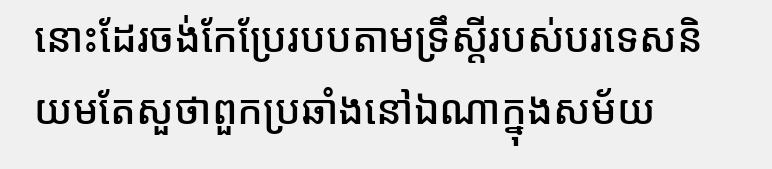នោះដែរចង់កែប្រែរបបតាមទ្រឹស្តីរបស់បរទេសនិយមតែសួថាពួកប្រឆាំងនៅឯណាក្នុងសម័យ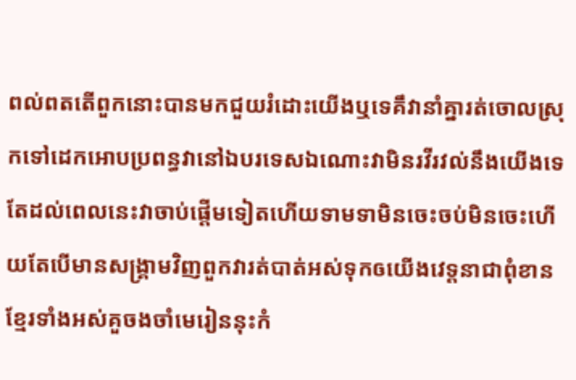ពល់ពតតើពួកនោះបានមកជួយរំដោះយើងឬទេគឹវានាំគ្នារត់ចោលស្រុកទៅដេកអោបប្រពន្ធវានៅឯបរទេសឯណោះវាមិនរវីរវល់នឹងយើងទេតែដល់ពេលនេះវាចាប់ផ្តើមទៀតហើយទាមទាមិនចេះចប់មិនចេះហើយតែបើមានសង្រ្គាមវិញពួកវារត់បាត់អស់ទុកឲយើងវេទ្តនាជាពុំខានខ្មែរទាំងអស់គួចងចាំមេរៀននុះកំ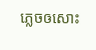ភ្លេចឲសោះ